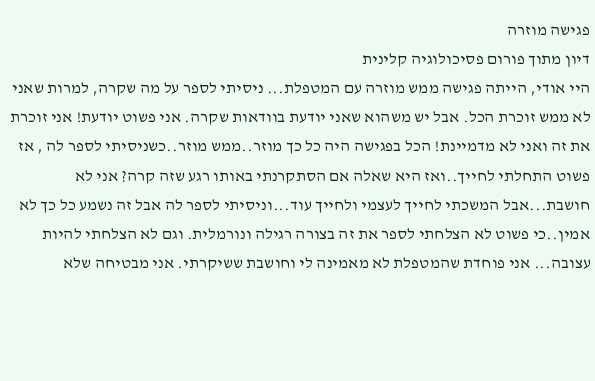פגישה מוזרה
דיון מתוך פורום פסיכולוגיה קלינית
היי אודי, הייתה פגישה ממש מוזרה עם המטפלת... ניסיתי לספר על מה שקרה, למרות שאני לא ממש זוכרת הכל. אבל יש משהוא שאני יודעת בוודאות שקרה. אני פשוט יודעת! אני זוכרת את זה ואני לא מדמיינת! הכל בפגישה היה כל כך מוזר..ממש מוזר..כשניסיתי לספר לה , אז פשוט התחלתי לחייך..ואז היא שאלה אם הסתקרנתי באותו רגע שזה קרה? אני לא חושבת...אבל המשכתי לחייך לעצמי ולחייך עוד...וניסיתי לספר לה אבל זה נשמע כל כך לא אמין..כי פשוט לא הצלחתי לספר את זה בצורה רגילה ונורמלית. וגם לא הצלחתי להיות עצובה... אני פוחדת שהמטפלת לא מאמינה לי וחושבת ששיקרתי. אני מבטיחה שלא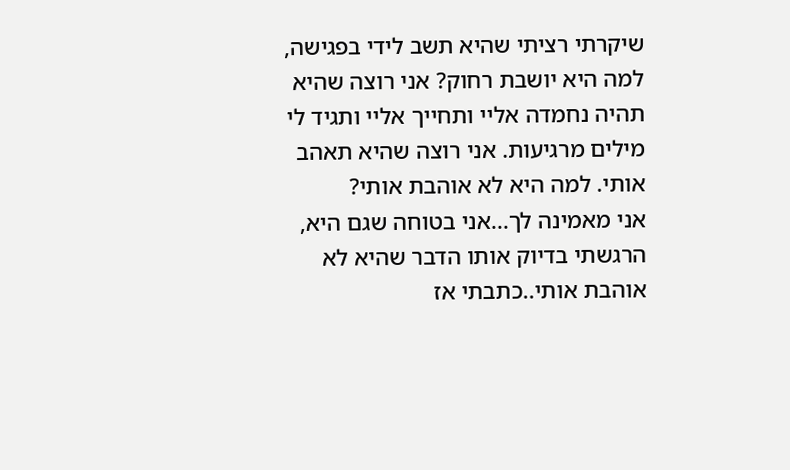שיקרתי רציתי שהיא תשב לידי בפגישה, למה היא יושבת רחוק? אני רוצה שהיא תהיה נחמדה אליי ותחייך אליי ותגיד לי מילים מרגיעות. אני רוצה שהיא תאהב אותי. למה היא לא אוהבת אותי?
אני מאמינה לך...אני בטוחה שגם היא, הרגשתי בדיוק אותו הדבר שהיא לא אוהבת אותי..כתבתי אז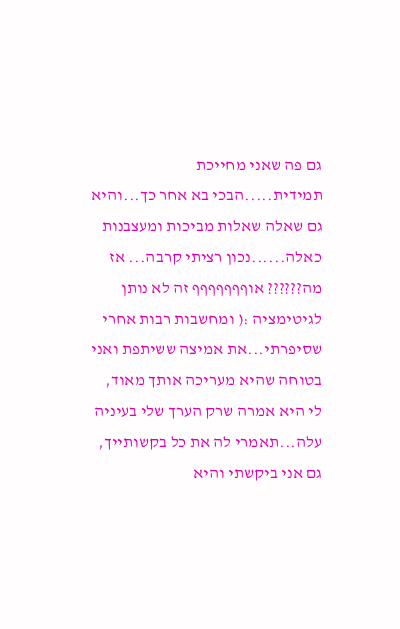גם פה שאני מחייכת תמידית.....הבכי בא אחר כך...והיא גם שאלה שאלות מביכות ומעצבנות כאלה......נכון רציתי קרבה... אז מה?????? אוףףףףףףף זה לא נותן לגיטימציה :( ומחשבות רבות אחרי שסיפרתי...את אמיצה ששיתפת ואני בטוחה שהיא מעריכה אותך מאוד, לי היא אמרה שרק הערך שלי בעיניה עלה...תאמרי לה את כל בקשותייך, גם אני ביקשתי והיא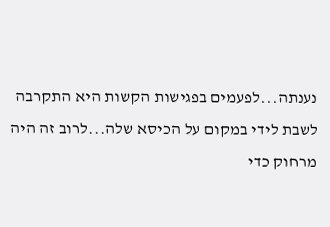נענתה...לפעמים בפגישות הקשות היא התקרבה לשבת לידי במקום על הכיסא שלה...לרוב זה היה מרחוק כדי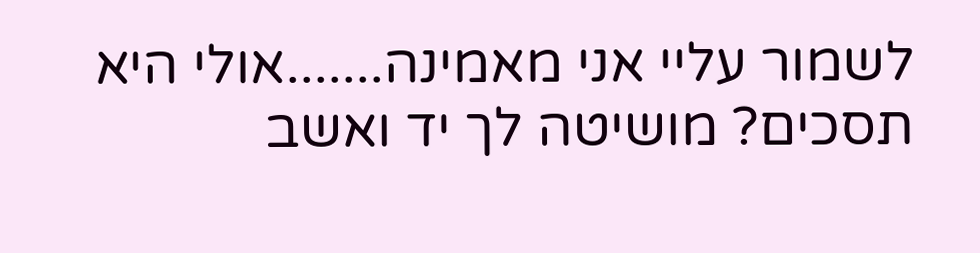לשמור עליי אני מאמינה.......אולי היא תסכים? מושיטה לך יד ואשב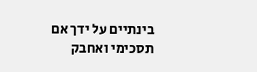בינתיים על ידך אם תסכימי ואחבק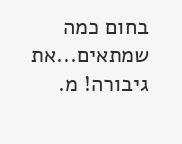בחום כמה שמתאים...את גיבורה! מ.